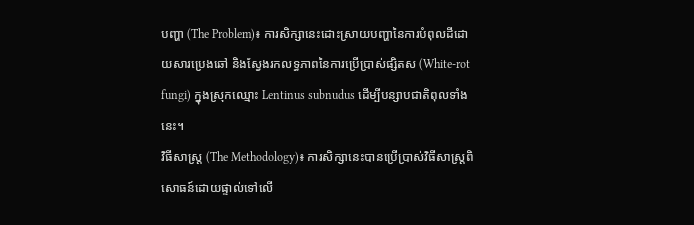បញ្ហា (The Problem)៖ ការសិក្សានេះដោះស្រាយបញ្ហានៃការបំពុលដីដោយសារប្រេងឆៅ និងស្វែងរកលទ្ធភាពនៃការប្រើប្រាស់ផ្សិតស (White-rot fungi) ក្នុងស្រុកឈ្មោះ Lentinus subnudus ដើម្បីបន្សាបជាតិពុលទាំងនេះ។
វិធីសាស្ត្រ (The Methodology)៖ ការសិក្សានេះបានប្រើប្រាស់វិធីសាស្រ្តពិសោធន៍ដោយផ្ទាល់ទៅលើ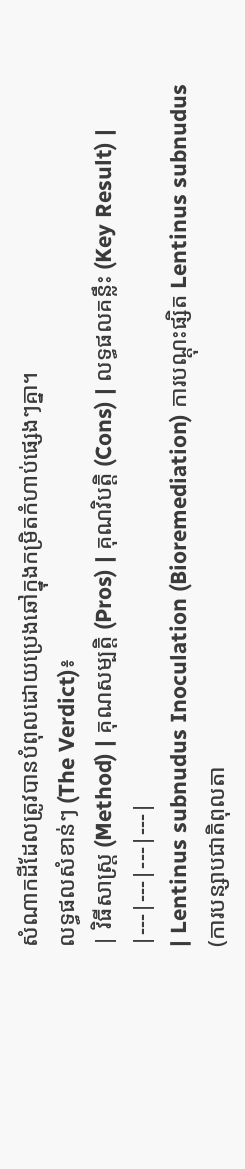សំណាកដីដែលត្រូវបានបំពុលដោយប្រេងឆៅក្នុងកម្រិតកំហាប់ផ្សេងៗគ្នា។
លទ្ធផលសំខាន់ៗ (The Verdict)៖
| វិធីសាស្ត្រ (Method) | គុណសម្បត្តិ (Pros) | គុណវិបត្តិ (Cons) | លទ្ធផលគន្លឹះ (Key Result) |
|---|---|---|---|
| Lentinus subnudus Inoculation (Bioremediation) ការបណ្តុះផ្សិត Lentinus subnudus (ការបន្សាបជាតិពុលតា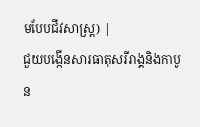មបែបជីវសាស្រ្ត) |
ជួយបង្កើនសារធាតុសរីរាង្គនិងកាបូន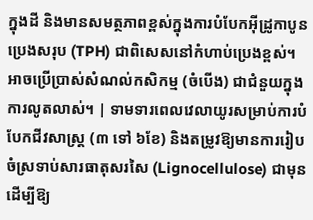ក្នុងដី និងមានសមត្ថភាពខ្ពស់ក្នុងការបំបែកអ៊ីដ្រូកាបូនប្រេងសរុប (TPH) ជាពិសេសនៅកំហាប់ប្រេងខ្ពស់។ អាចប្រើប្រាស់សំណល់កសិកម្ម (ចំបើង) ជាជំនួយក្នុងការលូតលាស់។ | ទាមទារពេលវេលាយូរសម្រាប់ការបំបែកជីវសាស្រ្ត (៣ ទៅ ៦ខែ) និងតម្រូវឱ្យមានការរៀបចំស្រទាប់សារធាតុសរសៃ (Lignocellulose) ជាមុនដើម្បីឱ្យ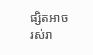ផ្សិតអាចរស់រា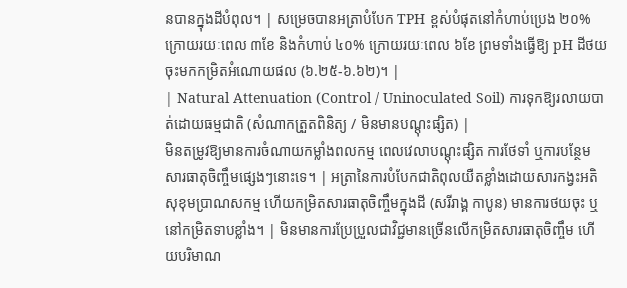នបានក្នុងដីបំពុល។ | សម្រេចបានអត្រាបំបែក TPH ខ្ពស់បំផុតនៅកំហាប់ប្រេង ២០% ក្រោយរយៈពេល ៣ខែ និងកំហាប់ ៤០% ក្រោយរយៈពេល ៦ខែ ព្រមទាំងធ្វើឱ្យ pH ដីថយចុះមកកម្រិតអំណោយផល (៦.២៥-៦.៦២)។ |
| Natural Attenuation (Control / Uninoculated Soil) ការទុកឱ្យរលាយបាត់ដោយធម្មជាតិ (សំណាកត្រួតពិនិត្យ / មិនមានបណ្តុះផ្សិត) |
មិនតម្រូវឱ្យមានការចំណាយកម្លាំងពលកម្ម ពេលវេលាបណ្តុះផ្សិត ការថែទាំ ឬការបន្ថែមសារធាតុចិញ្ចឹមផ្សេងៗនោះទេ។ | អត្រានៃការបំបែកជាតិពុលយឺតខ្លាំងដោយសារកង្វះអតិសុខុមប្រាណសកម្ម ហើយកម្រិតសារធាតុចិញ្ចឹមក្នុងដី (សរីរាង្គ កាបូន) មានការថយចុះ ឬនៅកម្រិតទាបខ្លាំង។ | មិនមានការប្រែប្រួលជាវិជ្ជមានច្រើនលើកម្រិតសារធាតុចិញ្ចឹម ហើយបរិមាណ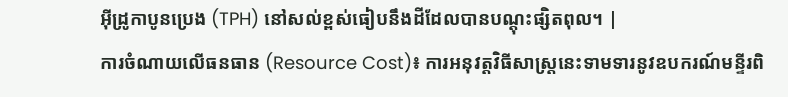អ៊ីដ្រូកាបូនប្រេង (TPH) នៅសល់ខ្ពស់ធៀបនឹងដីដែលបានបណ្តុះផ្សិតពុល។ |
ការចំណាយលើធនធាន (Resource Cost)៖ ការអនុវត្តវិធីសាស្រ្តនេះទាមទារនូវឧបករណ៍មន្ទីរពិ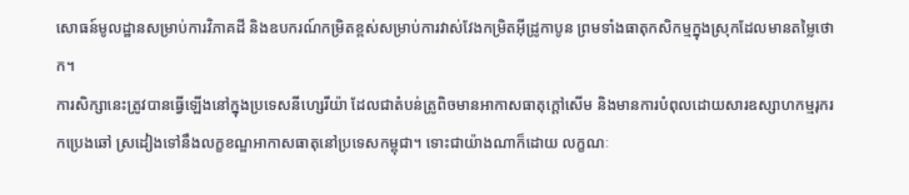សោធន៍មូលដ្ឋានសម្រាប់ការវិភាគដី និងឧបករណ៍កម្រិតខ្ពស់សម្រាប់ការវាស់វែងកម្រិតអ៊ីដ្រូកាបូន ព្រមទាំងធាតុកសិកម្មក្នុងស្រុកដែលមានតម្លៃថោក។
ការសិក្សានេះត្រូវបានធ្វើឡើងនៅក្នុងប្រទេសនីហ្សេរីយ៉ា ដែលជាតំបន់ត្រូពិចមានអាកាសធាតុក្តៅសើម និងមានការបំពុលដោយសារឧស្សាហកម្មរុករកប្រេងឆៅ ស្រដៀងទៅនឹងលក្ខខណ្ឌអាកាសធាតុនៅប្រទេសកម្ពុជា។ ទោះជាយ៉ាងណាក៏ដោយ លក្ខណៈ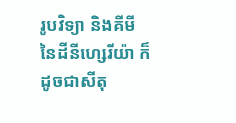រូបវិទ្យា និងគីមីនៃដីនីហ្សេរីយ៉ា ក៏ដូចជាសីតុ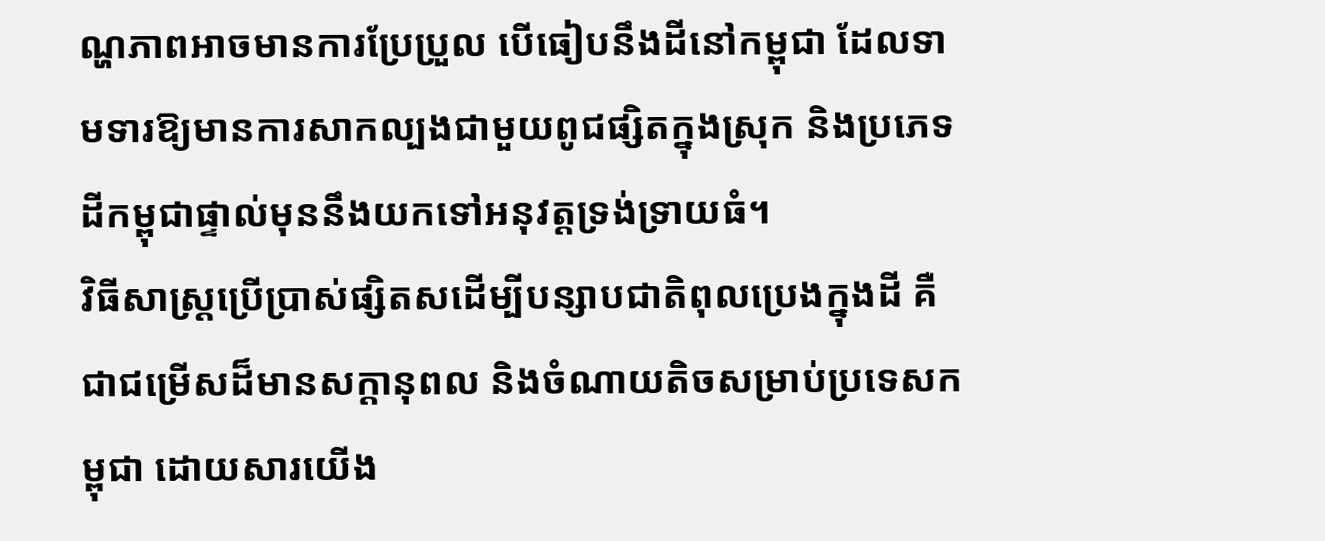ណ្ហភាពអាចមានការប្រែប្រួល បើធៀបនឹងដីនៅកម្ពុជា ដែលទាមទារឱ្យមានការសាកល្បងជាមួយពូជផ្សិតក្នុងស្រុក និងប្រភេទដីកម្ពុជាផ្ទាល់មុននឹងយកទៅអនុវត្តទ្រង់ទ្រាយធំ។
វិធីសាស្រ្តប្រើប្រាស់ផ្សិតសដើម្បីបន្សាបជាតិពុលប្រេងក្នុងដី គឺជាជម្រើសដ៏មានសក្តានុពល និងចំណាយតិចសម្រាប់ប្រទេសកម្ពុជា ដោយសារយើង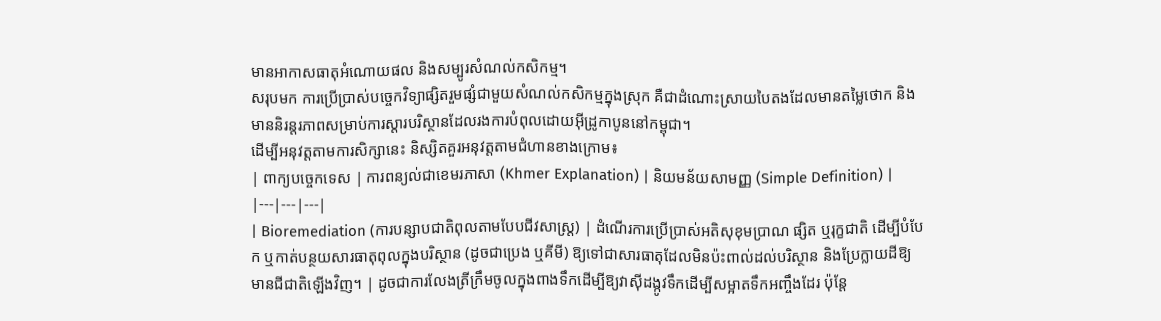មានអាកាសធាតុអំណោយផល និងសម្បូរសំណល់កសិកម្ម។
សរុបមក ការប្រើប្រាស់បច្ចេកវិទ្យាផ្សិតរួមផ្សំជាមួយសំណល់កសិកម្មក្នុងស្រុក គឺជាដំណោះស្រាយបៃតងដែលមានតម្លៃថោក និងមាននិរន្តរភាពសម្រាប់ការស្តារបរិស្ថានដែលរងការបំពុលដោយអ៊ីដ្រូកាបូននៅកម្ពុជា។
ដើម្បីអនុវត្តតាមការសិក្សានេះ និស្សិតគួរអនុវត្តតាមជំហានខាងក្រោម៖
| ពាក្យបច្ចេកទេស | ការពន្យល់ជាខេមរភាសា (Khmer Explanation) | និយមន័យសាមញ្ញ (Simple Definition) |
|---|---|---|
| Bioremediation (ការបន្សាបជាតិពុលតាមបែបជីវសាស្រ្ត) | ដំណើរការប្រើប្រាស់អតិសុខុមប្រាណ ផ្សិត ឬរុក្ខជាតិ ដើម្បីបំបែក ឬកាត់បន្ថយសារធាតុពុលក្នុងបរិស្ថាន (ដូចជាប្រេង ឬគីមី) ឱ្យទៅជាសារធាតុដែលមិនប៉ះពាល់ដល់បរិស្ថាន និងប្រែក្លាយដីឱ្យមានជីជាតិឡើងវិញ។ | ដូចជាការលែងត្រីក្រឹមចូលក្នុងពាងទឹកដើម្បីឱ្យវាស៊ីដង្កូវទឹកដើម្បីសម្អាតទឹកអញ្ចឹងដែរ ប៉ុន្តែ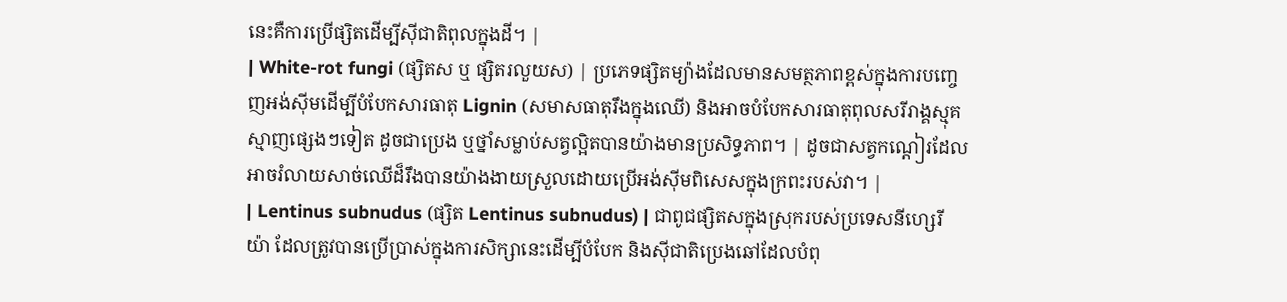នេះគឺការប្រើផ្សិតដើម្បីស៊ីជាតិពុលក្នុងដី។ |
| White-rot fungi (ផ្សិតស ឬ ផ្សិតរលួយស) | ប្រភេទផ្សិតម្យ៉ាងដែលមានសមត្ថភាពខ្ពស់ក្នុងការបញ្ចេញអង់ស៊ីមដើម្បីបំបែកសារធាតុ Lignin (សមាសធាតុរឹងក្នុងឈើ) និងអាចបំបែកសារធាតុពុលសរីរាង្គស្មុគស្មាញផ្សេងៗទៀត ដូចជាប្រេង ឬថ្នាំសម្លាប់សត្វល្អិតបានយ៉ាងមានប្រសិទ្ធភាព។ | ដូចជាសត្វកណ្តៀរដែលអាចរំលាយសាច់ឈើដ៏រឹងបានយ៉ាងងាយស្រួលដោយប្រើអង់ស៊ីមពិសេសក្នុងក្រពះរបស់វា។ |
| Lentinus subnudus (ផ្សិត Lentinus subnudus) | ជាពូជផ្សិតសក្នុងស្រុករបស់ប្រទេសនីហ្សេរីយ៉ា ដែលត្រូវបានប្រើប្រាស់ក្នុងការសិក្សានេះដើម្បីបំបែក និងស៊ីជាតិប្រេងឆៅដែលបំពុ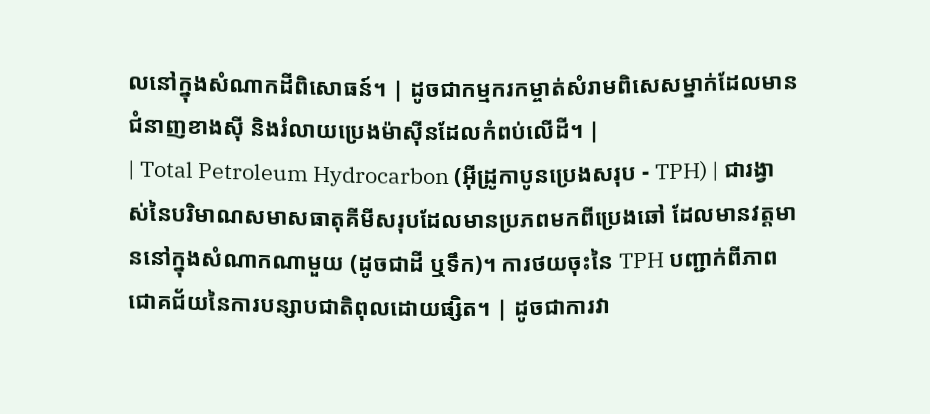លនៅក្នុងសំណាកដីពិសោធន៍។ | ដូចជាកម្មករកម្ចាត់សំរាមពិសេសម្នាក់ដែលមានជំនាញខាងស៊ី និងរំលាយប្រេងម៉ាស៊ីនដែលកំពប់លើដី។ |
| Total Petroleum Hydrocarbon (អ៊ីដ្រូកាបូនប្រេងសរុប - TPH) | ជារង្វាស់នៃបរិមាណសមាសធាតុគីមីសរុបដែលមានប្រភពមកពីប្រេងឆៅ ដែលមានវត្តមាននៅក្នុងសំណាកណាមួយ (ដូចជាដី ឬទឹក)។ ការថយចុះនៃ TPH បញ្ជាក់ពីភាពជោគជ័យនៃការបន្សាបជាតិពុលដោយផ្សិត។ | ដូចជាការវា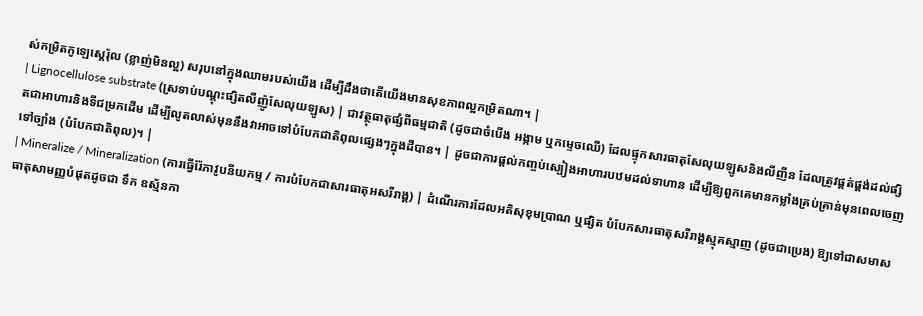ស់កម្រិតកូឡេស្តេរ៉ុល (ខ្លាញ់មិនល្អ) សរុបនៅក្នុងឈាមរបស់យើង ដើម្បីដឹងថាតើយើងមានសុខភាពល្អកម្រិតណា។ |
| Lignocellulose substrate (ស្រទាប់បណ្តុះផ្សិតលីញ៉ូសែលុយឡូស) | ជាវត្ថុធាតុផ្សំពីធម្មជាតិ (ដូចជាចំបើង អង្កាម ឬកម្ទេចឈើ) ដែលផ្ទុកសារធាតុសែលុយឡូសនិងលីញីន ដែលត្រូវផ្គត់ផ្គង់ដល់ផ្សិតជាអាហារនិងទីជម្រកដើម ដើម្បីលូតលាស់មុននឹងវាអាចទៅបំបែកជាតិពុលផ្សេងៗក្នុងដីបាន។ | ដូចជាការផ្តល់កញ្ចប់ស្បៀងអាហារបឋមដល់ទាហាន ដើម្បីឱ្យពួកគេមានកម្លាំងគ្រប់គ្រាន់មុនពេលចេញទៅច្បាំង (បំបែកជាតិពុល)។ |
| Mineralize / Mineralization (ការធ្វើរ៉ែភាវូបនីយកម្ម / ការបំបែកជាសារធាតុអសរីរាង្គ) | ដំណើរការដែលអតិសុខុមប្រាណ ឬផ្សិត បំបែកសារធាតុសរីរាង្គស្មុគស្មាញ (ដូចជាប្រេង) ឱ្យទៅជាសមាសធាតុសាមញ្ញបំផុតដូចជា ទឹក ឧស្ម័នកា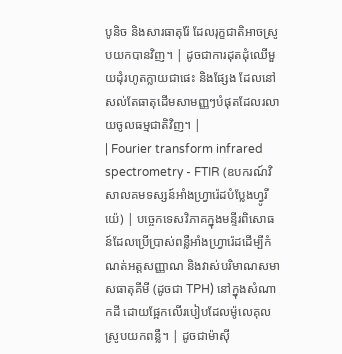បូនិច និងសារធាតុរ៉ែ ដែលរុក្ខជាតិអាចស្រូបយកបានវិញ។ | ដូចជាការដុតដុំឈើមួយដុំរហូតក្លាយជាផេះ និងផ្សែង ដែលនៅសល់តែធាតុដើមសាមញ្ញៗបំផុតដែលរលាយចូលធម្មជាតិវិញ។ |
| Fourier transform infrared spectrometry - FTIR (ឧបករណ៍វិសាលគមទស្សន៍អាំងហ្វ្រារ៉េដបំប្លែងហ្វូរីយ៉េ) | បច្ចេកទេសវិភាគក្នុងមន្ទីរពិសោធន៍ដែលប្រើប្រាស់ពន្លឺអាំងហ្វ្រារ៉េដដើម្បីកំណត់អត្តសញ្ញាណ និងវាស់បរិមាណសមាសធាតុគីមី (ដូចជា TPH) នៅក្នុងសំណាកដី ដោយផ្អែកលើរបៀបដែលម៉ូលេគុលស្រូបយកពន្លឺ។ | ដូចជាម៉ាស៊ី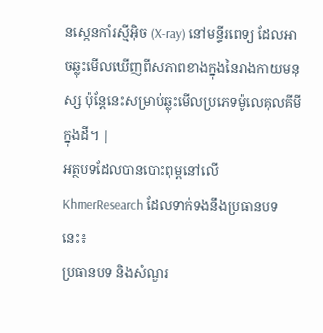នស្កេនកាំរស្មីអ៊ិច (X-ray) នៅមន្ទីរពេទ្យ ដែលអាចឆ្លុះមើលឃើញពីសភាពខាងក្នុងនៃរាងកាយមនុស្ស ប៉ុន្តែនេះសម្រាប់ឆ្លុះមើលប្រភេទម៉ូលេគុលគីមីក្នុងដី។ |
អត្ថបទដែលបានបោះពុម្ពនៅលើ KhmerResearch ដែលទាក់ទងនឹងប្រធានបទនេះ៖
ប្រធានបទ និងសំណួរ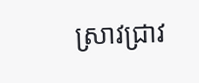ស្រាវជ្រាវ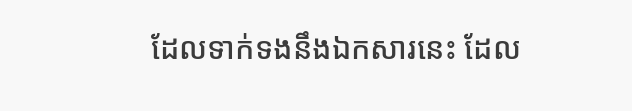ដែលទាក់ទងនឹងឯកសារនេះ ដែល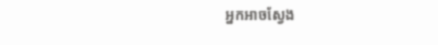អ្នកអាចស្វែង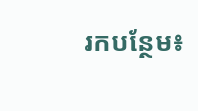រកបន្ថែម៖